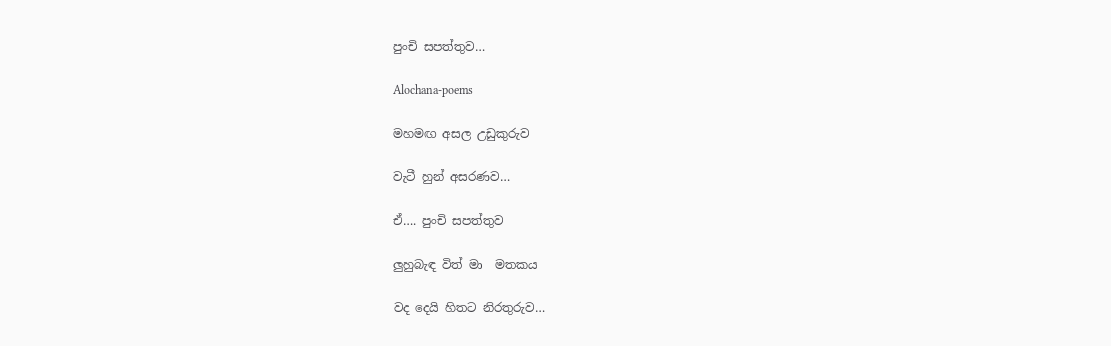පුංචි සපත්තුව…

Alochana-poems

මහමඟ අසල උඩුකුරුව

වැටී හුන් අසරණව…

ඒ…. පුංචි සපත්තුව

ලුහුබැඳ විත් මා  මතකය

වද දෙයි හිතට නිරතුරුව…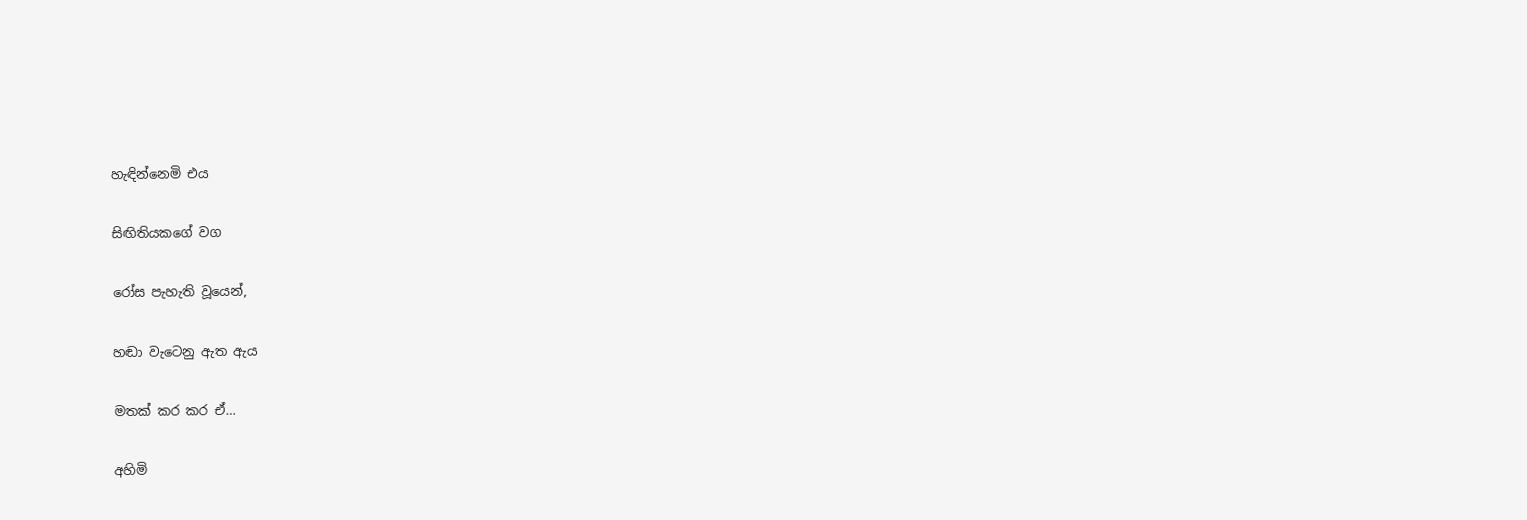හැඳින්නෙමි එය

සිඟිතියකගේ වග

රෝස පැහැති වූයෙන්,

හඬා වැටෙනු ඇත ඇය

මතක් කර කර ඒ…

අහිමි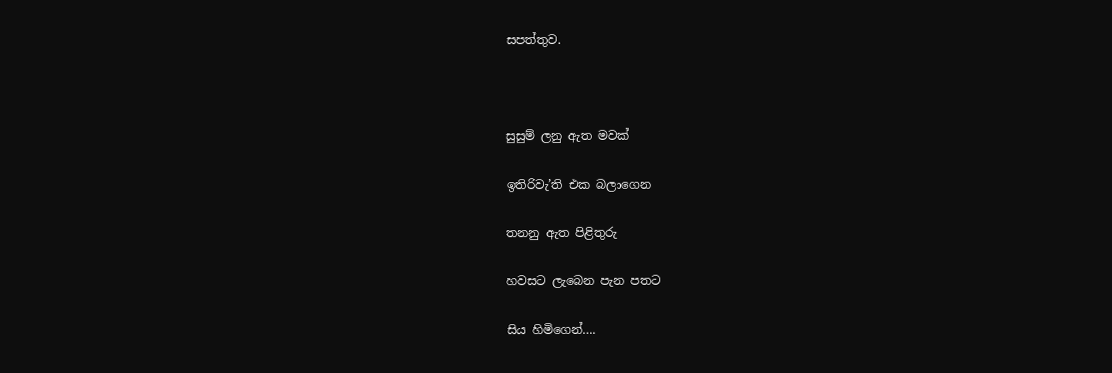සපත්තුව.



සුසුම් ලනු ඇත මවක්

ඉතිරිවැ’ති එක බලාගෙන

තනනු ඇත පිළිතුරු

හවසට ලැබෙන පැන පතට

සිය හිමිගෙන්….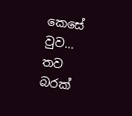කෙසේ වුව… තව බරක්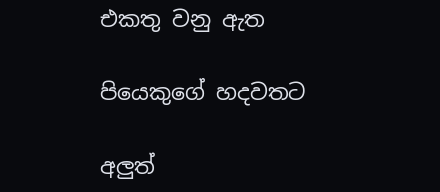එකතු වනු ඇත

පියෙකුගේ හදවතට

අලුත්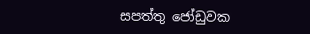සපත්තු ජෝඩුවක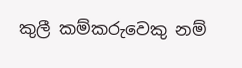කුලී කම්කරුවෙකු නම්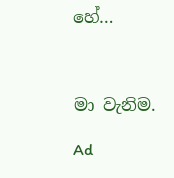හේ…



මා වැනිම.

Ad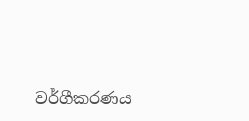වර්ගීකරණය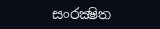සංරක්‍ෂිත